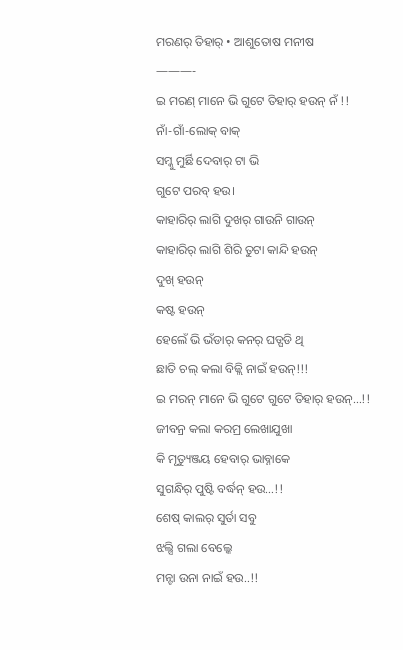ମରଣର୍ ତିହାର୍ • ଆଶୁତୋଷ ମନୀଷ
———-
ଇ ମରଣ୍ ମାନେ ଭି ଗୁଟେ ତିହାର୍ ହଉନ୍ ନଁ !!
ନାଁ-ଗାଁ-ଲୋକ୍ ବାକ୍
ସମ୍କୁ ମୁର୍ଛି ଦେବାର୍ ଟା ଭି
ଗୁଟେ ପରବ୍ ହଉ।
କାହାରିର୍ ଲାଗି ଦୁଖର୍ ଗାଉନି ଗାଉନ୍
କାହାରିର୍ ଲାଗି ଶିରି ତୁଟା କାନ୍ଦି ହଉନ୍
ଦୁଖ୍ ହଉନ୍
କଷ୍ଟ ହଉନ୍
ହେଲେଁ ଭି ଭଁଡାର୍ କନର୍ ଘଡ୍ଘଡି ଥି
ଛାତି ଚଲ୍ କଲା ବିଜ୍ଲି ନାଇଁ ହଉନ୍!!!
ଇ ମରନ୍ ମାନେ ଭି ଗୁଟେ ଗୁଟେ ତିହାର୍ ହଉନ୍…!!
ଜୀବନ୍ର କଲା କରମ୍ର ଲେଖାଯୁଖା
କି ମୃତ୍ୟୁଞ୍ଜୟ ହେବାର୍ ଭାବ୍ନାକେ
ସୁଗନ୍ଧିର୍ ପୁଷ୍ଟି ବର୍ଦ୍ଧନ୍ ହଉ…!!
ଶେଷ୍ କାଲର୍ ସୁର୍ତା ସବୁ
ଝଲ୍ସି ଗଲା ବେଲ୍କେ
ମନ୍ଟା ଉନା ନାଇଁ ହଉ..!!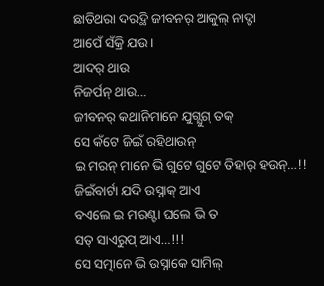ଛାତିଥରା ଦରଦ୍ଥି ଜୀବନର୍ ଆକୁଲ୍ ନାଦ୍ଟା
ଆପେଁ ସଁକ୍ରି ଯଉ।
ଆଦର୍ ଥାଉ
ନିଜର୍ପନ୍ ଥାଉ…
ଜୀବନର୍ କଥାନିମାନେ ଯୁଗ୍ଯୁଗ୍ ତକ୍
ସେ କଁଟେ ଜିଇଁ ରହିଥାଉନ୍
ଇ ମରନ୍ ମାନେ ଭି ଗୁଟେ ଗୁଟେ ତିହାର୍ ହଉନ୍…!!
ଜିଇଁବାର୍ଟା ଯଦି ଉସ୍ନାକ୍ ଆଏ
ବଏଲେ ଇ ମରଣ୍ଟା ଘଲେ ଭି ତ
ସତ୍ ସାଏରୁପ୍ ଆଏ…!!!
ସେ ସତ୍ମାନେ ଭି ଉସ୍ନାକେ ସାମିଲ୍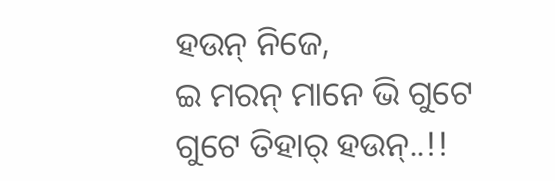ହଉନ୍ ନିଜେ,
ଇ ମରନ୍ ମାନେ ଭି ଗୁଟେ ଗୁଟେ ତିହାର୍ ହଉନ୍..!!